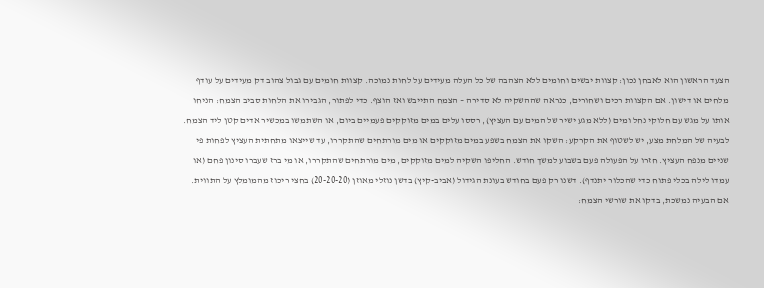הצעד הראשון הוא לאבחן נכון: קצוות יבשים וחומים ללא הצהבה של כל העלה מעידים על לחות נמוכה. קצוות חומים עם גבול צהוב דק מעידים על עודף מלחים או דישון. אם הקצוות רכים ושחורים, כנראה שההשקיה לא סדירה – הצמח התייבש ואז הוצף. כדי לפתור, הגבירו את הלחות סביב הצמח: הניחו אותו על מגש עם חלוקי נחל ומים (ללא מגע ישיר של המים עם העציץ), רססו עלים במים מזוקקים פעמיים ביום, או השתמשו במכשיר אדים קטן ליד הצמח.
לבעיה של המלחת מצע, יש לשטוף את הקרקע: השקו את הצמח בשפע במים מזוקקים או מים מורתחים שהתקררו, עד שייצאו מתחתית העציץ לפחות פי שניים מנפח העציץ. חזרו על הפעולה פעם בשבוע למשך חודש. החליפו השקיה למים מזוקקים, מים מורתחים שהתקררו, או מי ברז שעברו סינון פחם (או עמדו לילה בכלי פתוח כדי שהכלור יתנדף). דשנו רק פעם בחודש בעונת הגידול (אביב-קיץ) בדשן נוזלי מאוזן (20-20-20) בחצי ריכוז מהמומלץ על התווית.
אם הבעיה נמשכת, בדקו את שורשי הצמח: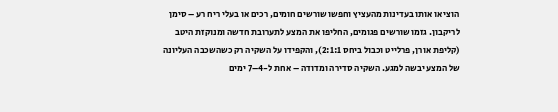הוציאו אותו בעדינות מהעציץ וחפשו שורשים חומים, רכים או בעלי ריח רע – סימן לריקבון. גזמו שורשים פגומים, החליפו את המצע לתערובת חדשה ומנוקזת היטב (קליפת אורן, פרלייט וכבול ביחס 2:1:1), והקפידו על השקיה רק כשהשכבה העליונה של המצע יבשה למגע. השקיה סדירה ומדודה – אחת ל-4–7 ימים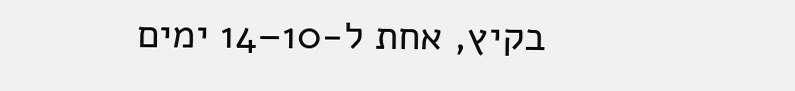בקיץ, אחת ל-10–14 ימים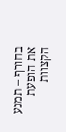בחורף – תמנע את הופעת הקצוות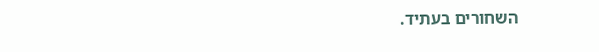השחורים בעתיד.